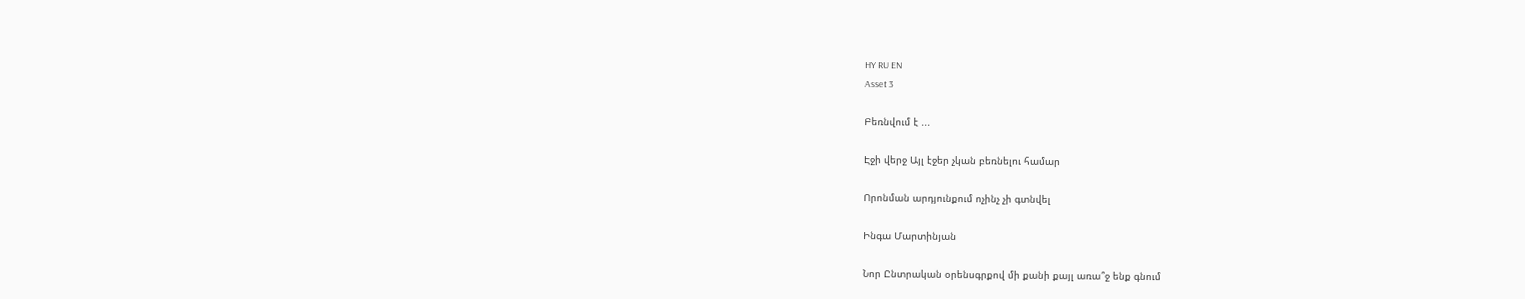HY RU EN
Asset 3

Բեռնվում է ...

Էջի վերջ Այլ էջեր չկան բեռնելու համար

Որոնման արդյունքում ոչինչ չի գտնվել

Ինգա Մարտինյան

Նոր Ընտրական օրենսգրքով մի քանի քայլ առա՞ջ ենք գնում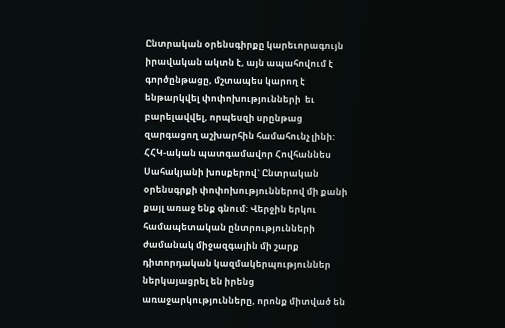Ընտրական օրենսգիրքը կարեւորագույն իրավական ակտն է, այն ապահովում է գործընթացը, մշտապես կարող է ենթարկվել փոփոխությունների  եւ բարելավվել, որպեսզի սրընթաց զարգացող աշխարհին համահունչ լինի: ՀՀԿ-ական պատգամավոր Հովհաննես Սահակյանի խոսքերով` Ընտրական օրենսգրքի փոփոխություններով մի քանի քայլ առաջ ենք գնում: Վերջին երկու համապետական ընտրությունների ժամանակ միջազգային մի շարք դիտորդական կազմակերպություններ ներկայացրել են իրենց առաջարկությունները, որոնք միտված են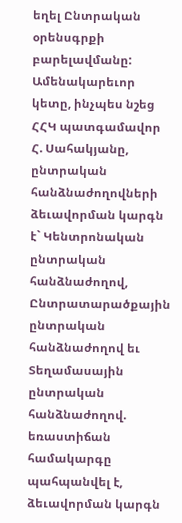եղել Ընտրական օրենսգրքի բարելավմանը: Ամենակարեւոր  կետը, ինչպես նշեց ՀՀԿ պատգամավոր Հ. Սահակյանը, ընտրական հանձնաժողովների ձեւավորման կարգն է` Կենտրոնական ընտրական հանձնաժողով, Ընտրատարածքային ընտրական հանձնաժողով եւ Տեղամասային ընտրական հանձնաժողով. եռաստիճան համակարգը պահպանվել է, ձեւավորման կարգն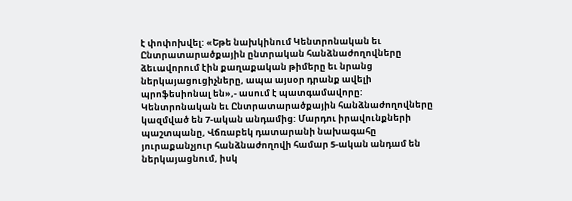է փոփոխվել: «Եթե նախկինում Կենտրոնական եւ Ընտրատարածքային ընտրական հանձնաժողովները ձեւավորում էին քաղաքական թիմերը եւ նրանց ներկայացուցիչները, ապա այսօր դրանք ավելի պրոֆեսիոնալ են»,- ասում է պատգամավորը: Կենտրոնական եւ Ընտրատարածքային հանձնաժողովները կազմված են 7-ական անդամից: Մարդու իրավունքների պաշտպանը, Վճռաբեկ դատարանի նախագահը յուրաքանչյուր հանձնաժողովի համար 5-ական անդամ են ներկայացնում, իսկ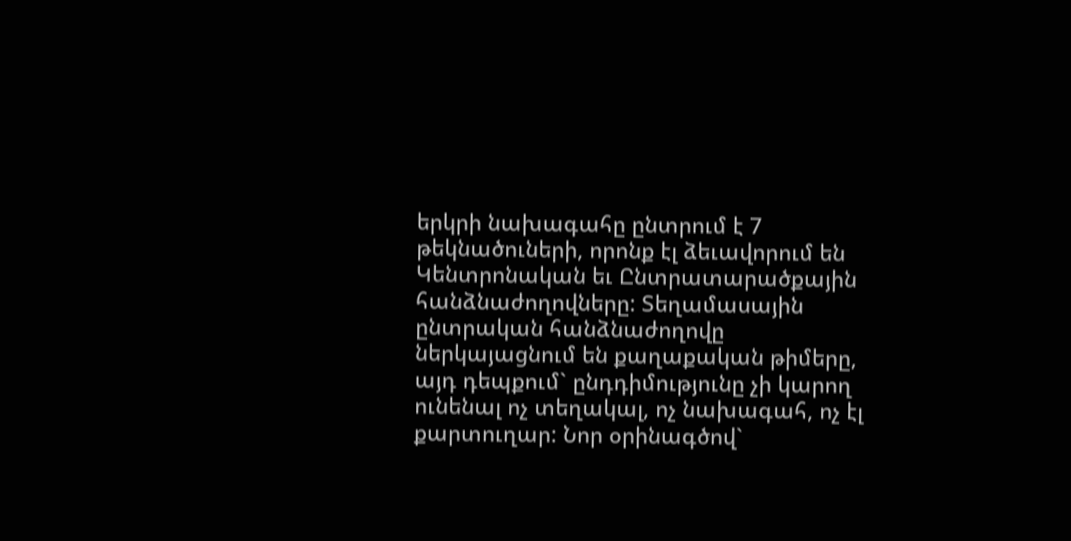երկրի նախագահը ընտրում է 7 թեկնածուների, որոնք էլ ձեւավորում են Կենտրոնական եւ Ընտրատարածքային հանձնաժողովները: Տեղամասային ընտրական հանձնաժողովը ներկայացնում են քաղաքական թիմերը, այդ դեպքում` ընդդիմությունը չի կարող ունենալ ոչ տեղակալ, ոչ նախագահ, ոչ էլ քարտուղար: Նոր օրինագծով`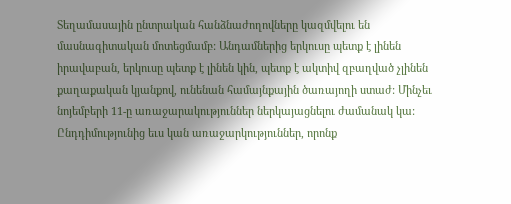Տեղամասային ընտրական հանձնաժողովները կազմվելու են մասնագիտական մոտեցմամբ: Անդամներից երկուսը պետք է լինեն իրավաբան, երկուսը պետք է լինեն կին, պետք է ակտիվ զբաղված չլինեն քաղաքական կյանքով, ունենան համայնքային ծառայողի ստաժ: Մինչեւ նոյեմբերի 11-ը առաջարակություններ ներկայացնելու ժամանակ կա: Ընդդիմությունից եւս կան առաջարկություններ, որոնք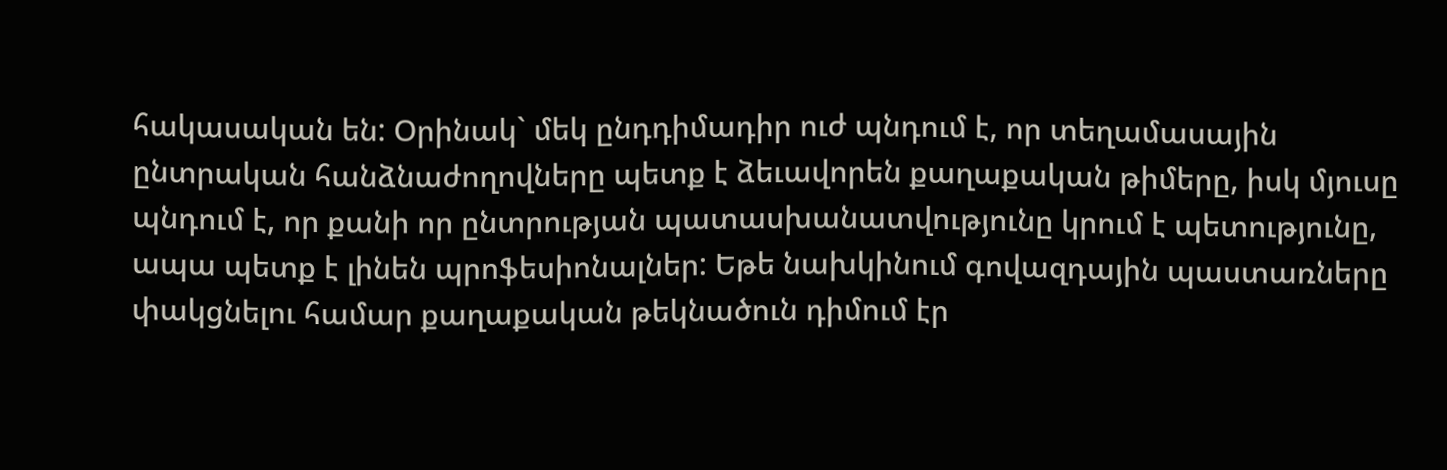հակասական են: Օրինակ` մեկ ընդդիմադիր ուժ պնդում է, որ տեղամասային ընտրական հանձնաժողովները պետք է ձեւավորեն քաղաքական թիմերը, իսկ մյուսը պնդում է, որ քանի որ ընտրության պատասխանատվությունը կրում է պետությունը, ապա պետք է լինեն պրոֆեսիոնալներ: Եթե նախկինում գովազդային պաստառները փակցնելու համար քաղաքական թեկնածուն դիմում էր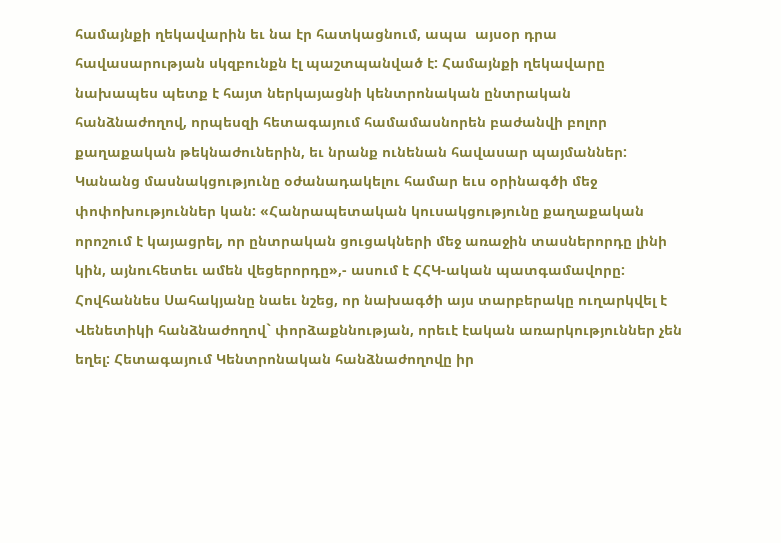համայնքի ղեկավարին եւ նա էր հատկացնում, ապա  այսօր դրա հավասարության սկզբունքն էլ պաշտպանված է: Համայնքի ղեկավարը նախապես պետք է հայտ ներկայացնի կենտրոնական ընտրական հանձնաժողով, որպեսզի հետագայում համամասնորեն բաժանվի բոլոր քաղաքական թեկնաժուներին, եւ նրանք ունենան հավասար պայմաններ: Կանանց մասնակցությունը օժանադակելու համար եւս օրինագծի մեջ փոփոխություններ կան: «Հանրապետական կուսակցությունը քաղաքական որոշում է կայացրել, որ ընտրական ցուցակների մեջ առաջին տասներորդը լինի կին, այնուհետեւ ամեն վեցերորդը»,- ասում է ՀՀԿ-ական պատգամավորը: Հովհաննես Սահակյանը նաեւ նշեց, որ նախագծի այս տարբերակը ուղարկվել է Վենետիկի հանձնաժողով` փորձաքննության, որեւէ էական առարկություններ չեն եղել: Հետագայում Կենտրոնական հանձնաժողովը իր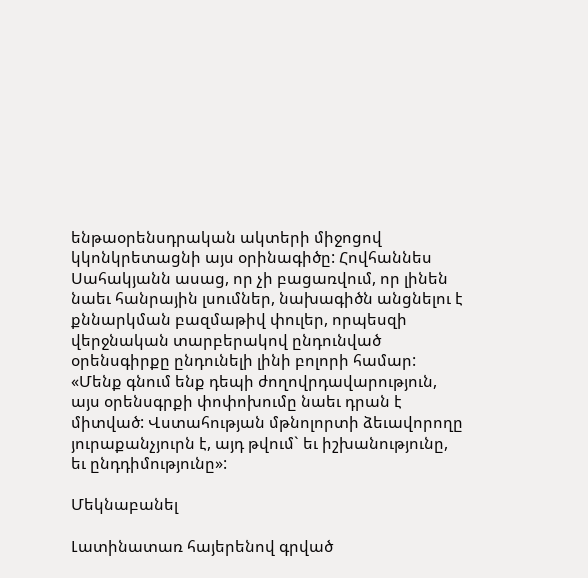ենթաօրենսդրական ակտերի միջոցով կկոնկրետացնի այս օրինագիծը: Հովհաննես Սահակյանն ասաց, որ չի բացառվում, որ լինեն նաեւ հանրային լսումներ, նախագիծն անցնելու է քննարկման բազմաթիվ փուլեր, որպեսզի վերջնական տարբերակով ընդունված օրենսգիրքը ընդունելի լինի բոլորի համար: «Մենք գնում ենք դեպի ժողովրդավարություն, այս օրենսգրքի փոփոխումը նաեւ դրան է միտված: Վստահության մթնոլորտի ձեւավորողը յուրաքանչյուրն է, այդ թվում` եւ իշխանությունը, եւ ընդդիմությունը»:

Մեկնաբանել

Լատինատառ հայերենով գրված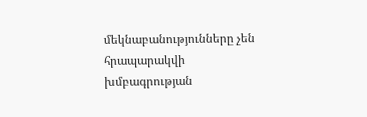մեկնաբանությունները չեն հրապարակվի խմբագրության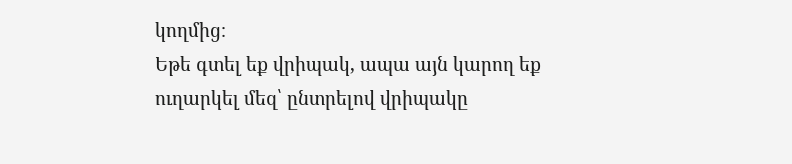կողմից։
Եթե գտել եք վրիպակ, ապա այն կարող եք ուղարկել մեզ՝ ընտրելով վրիպակը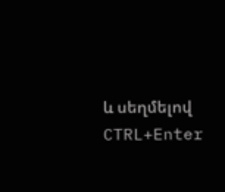և սեղմելով CTRL+Enter